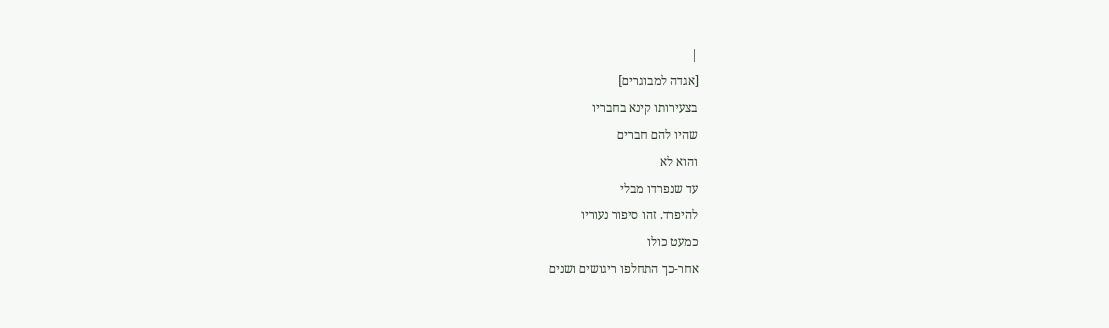|
[אגדה למבוגרים]
בצעירותו קינא בחבריו
שהיו להם חברים
והוא לא
עד שנפרדו מבלי
להיפרד. זהו סיפור נעוריו
כמעט כולו
אחר-כך התחלפו ריגושים ושנים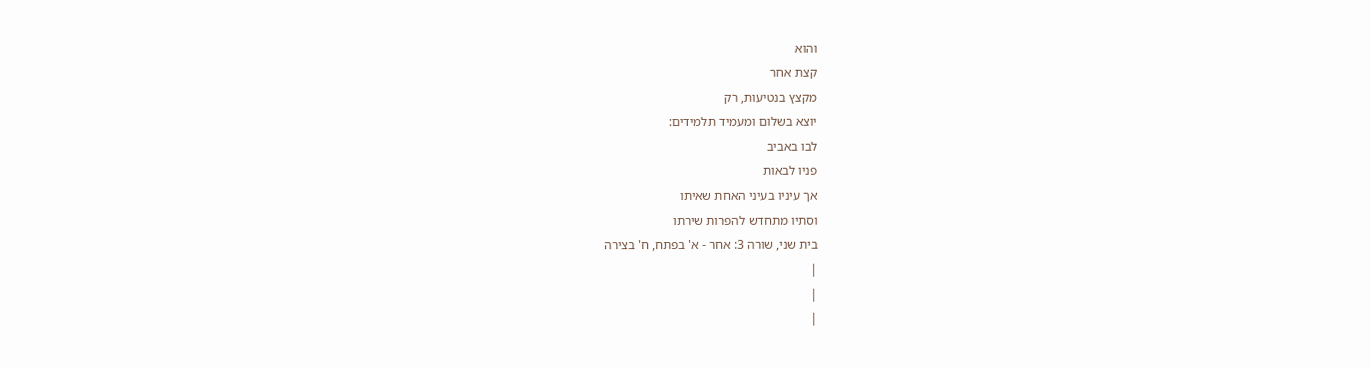והוא
קצת אחר
מקצץ בנטיעות, רק
יוצא בשלום ומעמיד תלמידים:
לבו באביב
פניו לבאות
אך עיניו בעיני האחת שאיתו
וסתיו מתחדש להפרות שירתו
בית שני, שורה 3: אחר - א' בפתח, ח' בצירה
|
|
|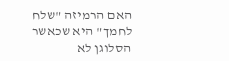האם הרמיזה "שלח
לחמך" היא שכאשר
הסלוגן לא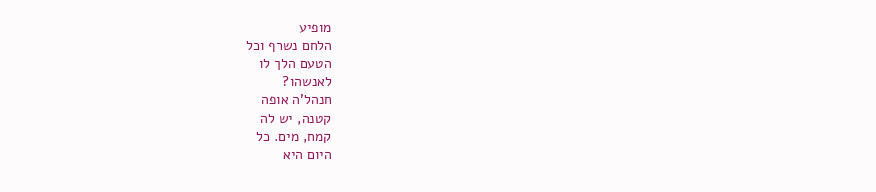מופיע
הלחם נשרף וכל
הטעם הלך לו
לאנשהו?
חנהל'ה אופה
קטנה, יש לה
קמח, מים. כל
היום היא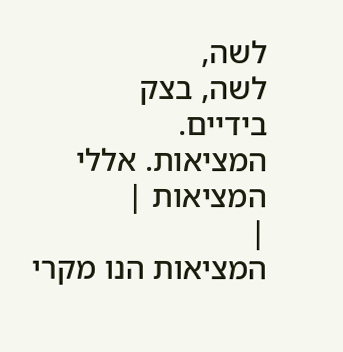לשה,
לשה, בצק
בידיים.
המציאות. אללי
המציאות |
|
המציאות הנו מקרי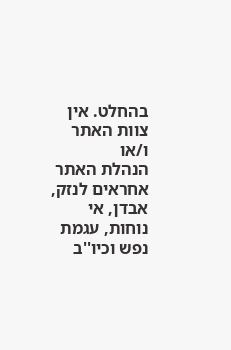בהחלט. אין צוות האתר ו/או
הנהלת האתר אחראים לנזק, אבדן, אי נוחות, עגמת
נפש וכיו''ב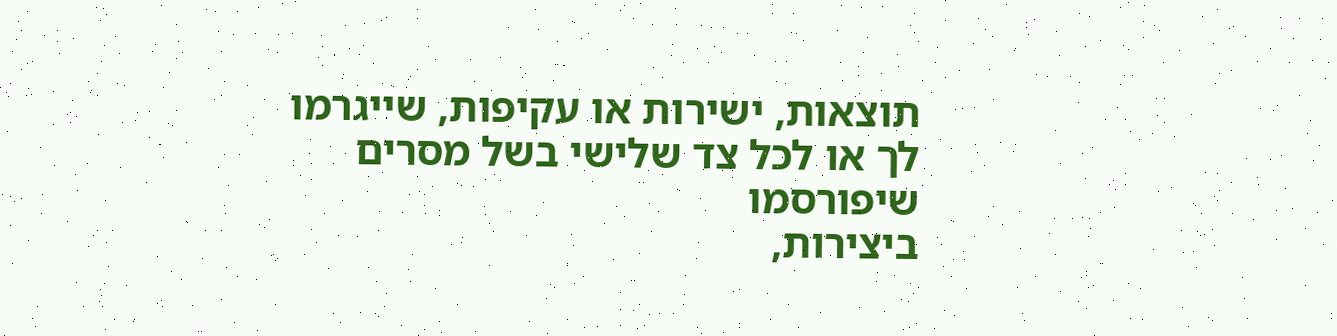תוצאות, ישירות או עקיפות, שייגרמו
לך או לכל צד שלישי בשל מסרים שיפורסמו
ביצירות,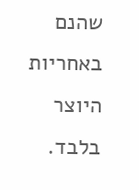שהנם באחריות היוצר בלבד.